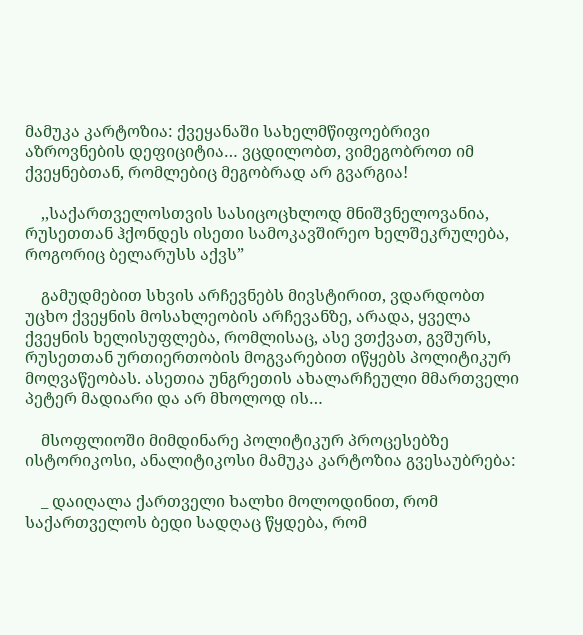მამუკა კარტოზია: ქვეყანაში სახელმწიფოებრივი აზროვნების დეფიციტია… ვცდილობთ, ვიმეგობროთ იმ ქვეყნებთან, რომლებიც მეგობრად არ გვარგია!

    ,,საქართველოსთვის სასიცოცხლოდ მნიშვნელოვანია, რუსეთთან ჰქონდეს ისეთი სამოკავშირეო ხელშეკრულება, როგორიც ბელარუსს აქვს”

    გამუდმებით სხვის არჩევნებს მივსტირით, ვდარდობთ უცხო ქვეყნის მოსახლეობის არჩევანზე, არადა, ყველა ქვეყნის ხელისუფლება, რომლისაც, ასე ვთქვათ, გვშურს, რუსეთთან ურთიერთობის მოგვარებით იწყებს პოლიტიკურ მოღვაწეობას. ასეთია უნგრეთის ახალარჩეული მმართველი პეტერ მადიარი და არ მხოლოდ ის…

    მსოფლიოში მიმდინარე პოლიტიკურ პროცესებზე ისტორიკოსი, ანალიტიკოსი მამუკა კარტოზია გვესაუბრება:

    _ დაიღალა ქართველი ხალხი მოლოდინით, რომ საქართველოს ბედი სადღაც წყდება, რომ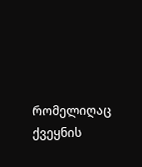რომელიღაც ქვეყნის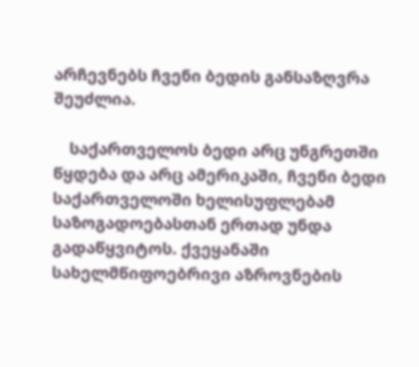არჩევნებს ჩვენი ბედის განსაზღვრა შეუძლია.

    საქართველოს ბედი არც უნგრეთში წყდება და არც ამერიკაში, ჩვენი ბედი საქართველოში ხელისუფლებამ საზოგადოებასთან ერთად უნდა გადაწყვიტოს. ქვეყანაში სახელმწიფოებრივი აზროვნების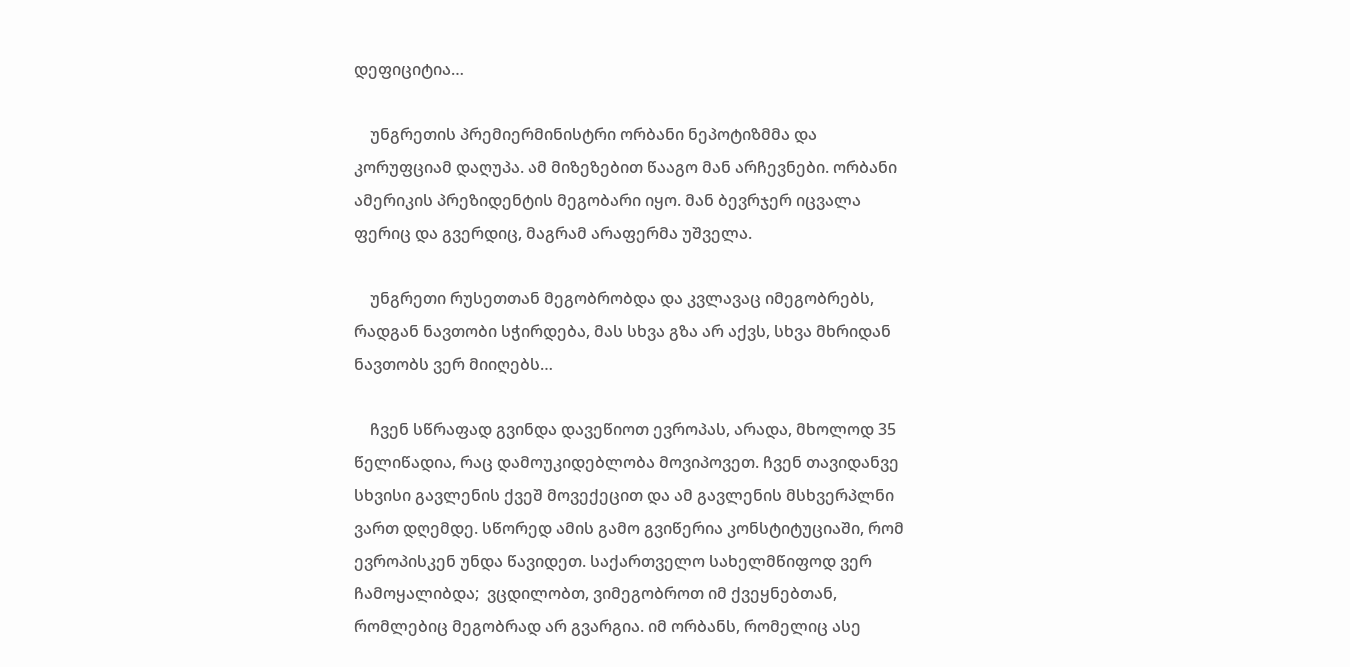დეფიციტია…

    უნგრეთის პრემიერმინისტრი ორბანი ნეპოტიზმმა და კორუფციამ დაღუპა. ამ მიზეზებით წააგო მან არჩევნები. ორბანი ამერიკის პრეზიდენტის მეგობარი იყო. მან ბევრჯერ იცვალა ფერიც და გვერდიც, მაგრამ არაფერმა უშველა.

    უნგრეთი რუსეთთან მეგობრობდა და კვლავაც იმეგობრებს, რადგან ნავთობი სჭირდება, მას სხვა გზა არ აქვს, სხვა მხრიდან ნავთობს ვერ მიიღებს…

    ჩვენ სწრაფად გვინდა დავეწიოთ ევროპას, არადა, მხოლოდ 35 წელიწადია, რაც დამოუკიდებლობა მოვიპოვეთ. ჩვენ თავიდანვე სხვისი გავლენის ქვეშ მოვექეცით და ამ გავლენის მსხვერპლნი ვართ დღემდე. სწორედ ამის გამო გვიწერია კონსტიტუციაში, რომ ევროპისკენ უნდა წავიდეთ. საქართველო სახელმწიფოდ ვერ ჩამოყალიბდა;  ვცდილობთ, ვიმეგობროთ იმ ქვეყნებთან, რომლებიც მეგობრად არ გვარგია. იმ ორბანს, რომელიც ასე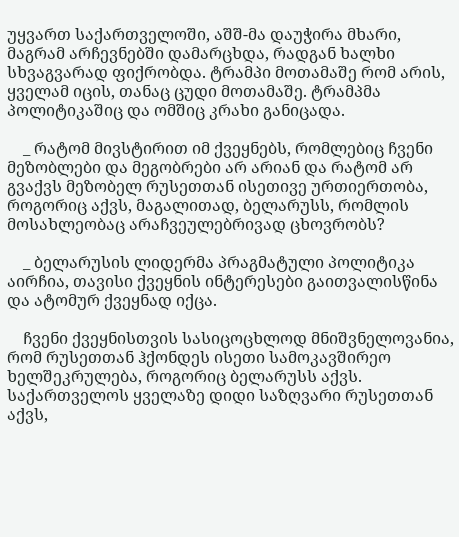უყვართ საქართველოში, აშშ-მა დაუჭირა მხარი, მაგრამ არჩევნებში დამარცხდა, რადგან ხალხი სხვაგვარად ფიქრობდა. ტრამპი მოთამაშე რომ არის, ყველამ იცის, თანაც ცუდი მოთამაშე. ტრამპმა პოლიტიკაშიც და ომშიც კრახი განიცადა.

    _ რატომ მივსტირით იმ ქვეყნებს, რომლებიც ჩვენი მეზობლები და მეგობრები არ არიან და რატომ არ გვაქვს მეზობელ რუსეთთან ისეთივე ურთიერთობა, როგორიც აქვს, მაგალითად, ბელარუსს, რომლის მოსახლეობაც არაჩვეულებრივად ცხოვრობს?

    _ ბელარუსის ლიდერმა პრაგმატული პოლიტიკა აირჩია, თავისი ქვეყნის ინტერესები გაითვალისწინა და ატომურ ქვეყნად იქცა.

    ჩვენი ქვეყნისთვის სასიცოცხლოდ მნიშვნელოვანია, რომ რუსეთთან ჰქონდეს ისეთი სამოკავშირეო ხელშეკრულება, როგორიც ბელარუსს აქვს. საქართველოს ყველაზე დიდი საზღვარი რუსეთთან აქვს,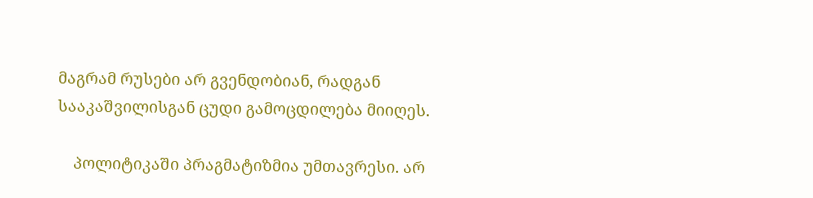მაგრამ რუსები არ გვენდობიან, რადგან სააკაშვილისგან ცუდი გამოცდილება მიიღეს.

    პოლიტიკაში პრაგმატიზმია უმთავრესი. არ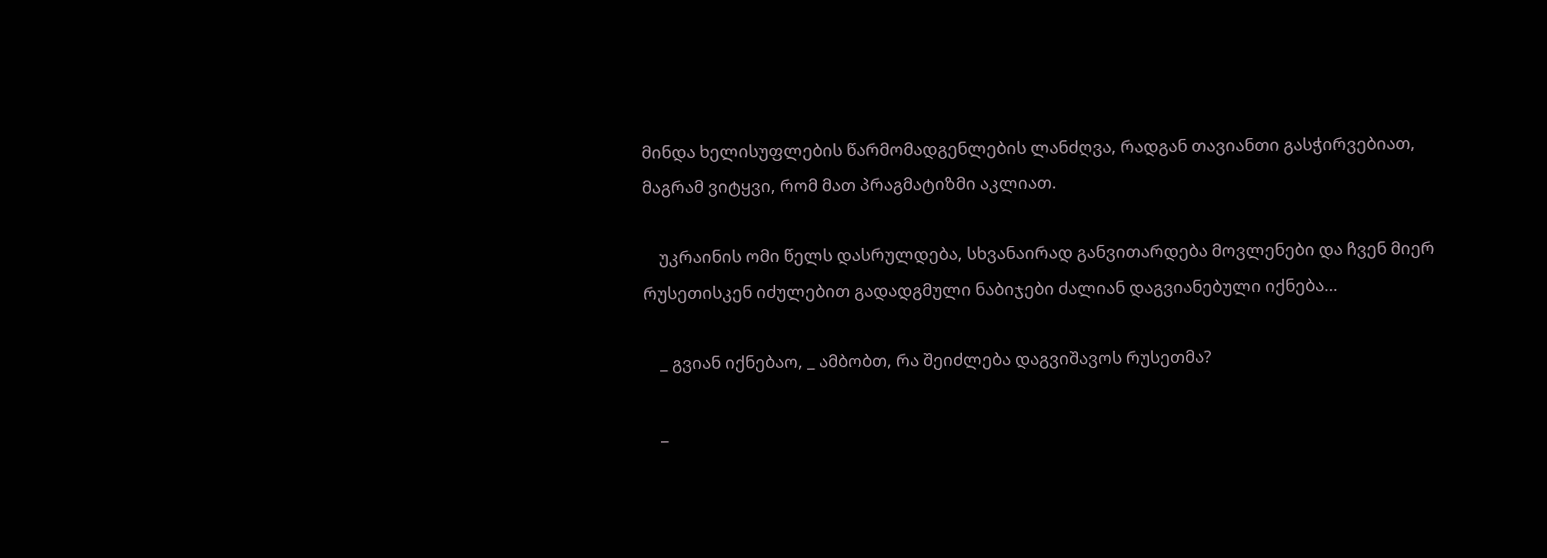მინდა ხელისუფლების წარმომადგენლების ლანძღვა, რადგან თავიანთი გასჭირვებიათ, მაგრამ ვიტყვი, რომ მათ პრაგმატიზმი აკლიათ.

    უკრაინის ომი წელს დასრულდება, სხვანაირად განვითარდება მოვლენები და ჩვენ მიერ რუსეთისკენ იძულებით გადადგმული ნაბიჯები ძალიან დაგვიანებული იქნება…

    _ გვიან იქნებაო, _ ამბობთ, რა შეიძლება დაგვიშავოს რუსეთმა?

    _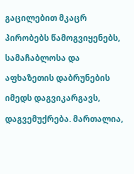გაცილებით მკაცრ პირობებს წამოგვიყენებს, სამაჩაბლოსა და აფხაზეთის დაბრუნების იმედს დაგვიკარგავს, დაგვემუქრება. მართალია,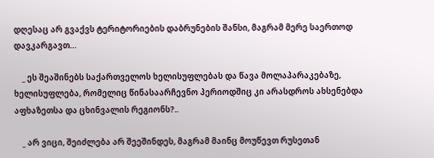დღესაც არ გვაქვს ტერიტორიების დაბრუნების შანსი, მაგრამ მერე საერთოდ დავკარგავთ…

    _ ეს შეაშინებს საქართველოს ხელისუფლებას და წავა მოლაპარაკებაზე, ხელისუფლება, რომელიც წინასაარჩევნო პერიოდშიც კი არასდროს ახსენებდა აფხაზეთსა და ცხინვალის რეგიონს?..

    _ არ ვიცი, შეიძლება არ შეეშინდეს, მაგრამ მაინც მოუწევთ რუსეთან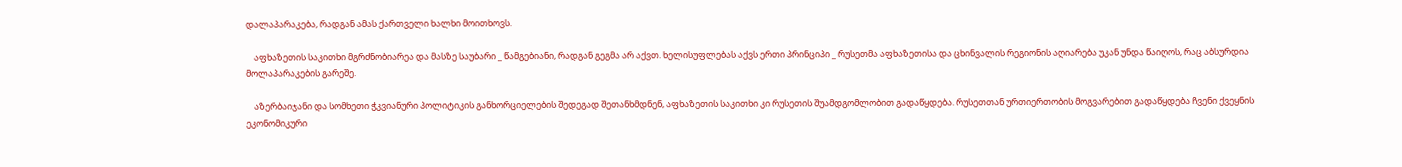დალაპარაკება, რადგან ამას ქართველი ხალხი მოითხოვს.

    აფხაზეთის საკითხი მგრძნობიარეა და მასზე საუბარი _ წამგებიანი, რადგან გეგმა არ აქვთ. ხელისუფლებას აქვს ერთი პრინციპი _ რუსეთმა აფხაზეთისა და ცხინვალის რეგიონის აღიარება უკან უნდა წაიღოს, რაც აბსურდია მოლაპარაკების გარეშე.

    აზერბაიჯანი და სომხეთი ჭკვიანური პოლიტიკის განხორციელების შედეგად შეთანხმდნენ, აფხაზეთის საკითხი კი რუსეთის შუამდგომლობით გადაწყდება. რუსეთთან ურთიერთობის მოგვარებით გადაწყდება ჩვენი ქვეყნის ეკონომიკური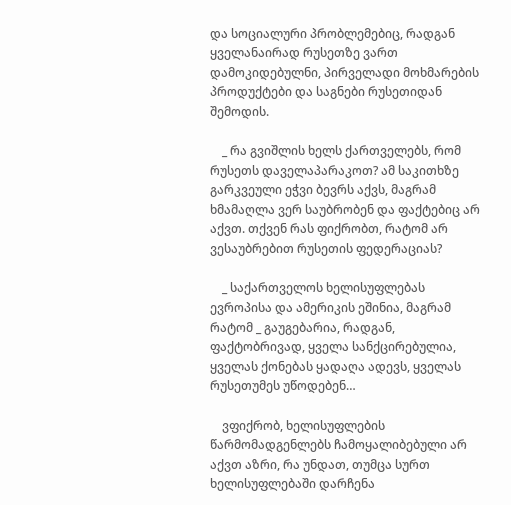და სოციალური პრობლემებიც, რადგან ყველანაირად რუსეთზე ვართ დამოკიდებულნი, პირველადი მოხმარების პროდუქტები და საგნები რუსეთიდან შემოდის.

    _ რა გვიშლის ხელს ქართველებს, რომ რუსეთს დაველაპარაკოთ? ამ საკითხზე გარკვეული ეჭვი ბევრს აქვს, მაგრამ ხმამაღლა ვერ საუბრობენ და ფაქტებიც არ აქვთ. თქვენ რას ფიქრობთ, რატომ არ ვესაუბრებით რუსეთის ფედერაციას?

    _ საქართველოს ხელისუფლებას ევროპისა და ამერიკის ეშინია, მაგრამ რატომ _ გაუგებარია, რადგან, ფაქტობრივად, ყველა სანქცირებულია, ყველას ქონებას ყადაღა ადევს, ყველას რუსეთუმეს უწოდებენ…

    ვფიქრობ, ხელისუფლების წარმომადგენლებს ჩამოყალიბებული არ აქვთ აზრი, რა უნდათ, თუმცა სურთ ხელისუფლებაში დარჩენა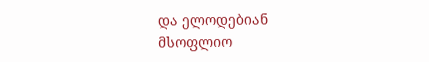და ელოდებიან მსოფლიო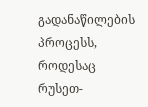გადანაწილების პროცესს, როდესაც რუსეთ-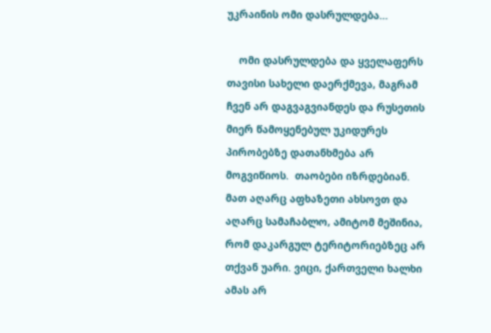უკრაინის ომი დასრულდება…

    ომი დასრულდება და ყველაფერს თავისი სახელი დაერქმევა, მაგრამ ჩვენ არ დაგვაგვიანდეს და რუსეთის მიერ წამოყენებულ უკიდურეს პირობებზე დათანხმება არ მოგვიწიოს.  თაობები იზრდებიან. მათ აღარც აფხაზეთი ახსოვთ და აღარც სამაჩაბლო, ამიტომ მეშინია, რომ დაკარგულ ტერიტორიებზეც არ თქვან უარი. ვიცი, ქართველი ხალხი ამას არ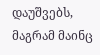დაუშვებს, მაგრამ მაინც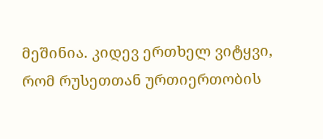მეშინია. კიდევ ერთხელ ვიტყვი, რომ რუსეთთან ურთიერთობის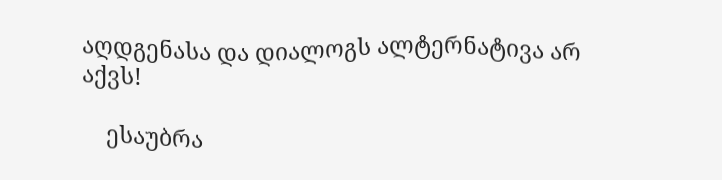აღდგენასა და დიალოგს ალტერნატივა არ აქვს!

    ესაუბრა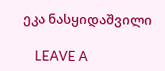ეკა ნასყიდაშვილი

    LEAVE A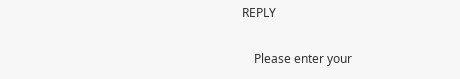REPLY

    Please enter your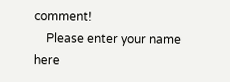comment!
    Please enter your name here